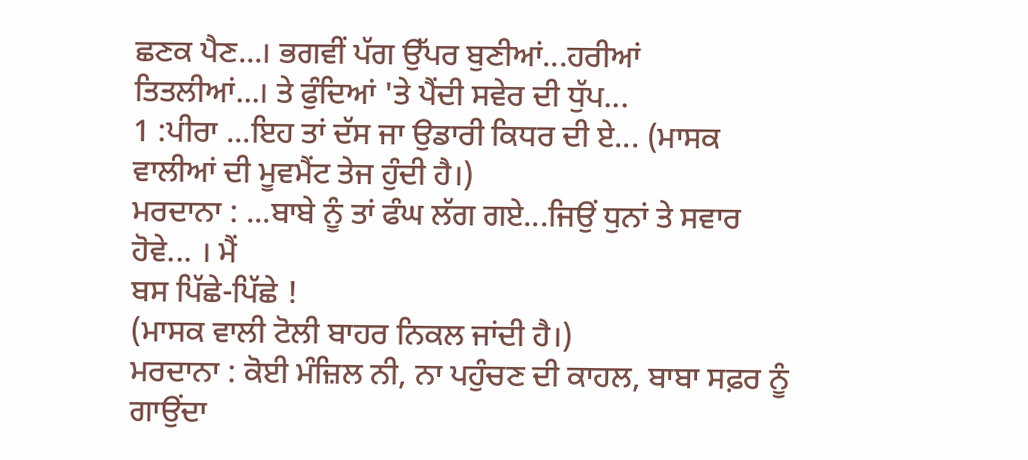ਛਣਕ ਪੈਣ...। ਭਗਵੀਂ ਪੱਗ ਉੱਪਰ ਬੁਣੀਆਂ...ਹਰੀਆਂ
ਤਿਤਲੀਆਂ...। ਤੇ ਫੁੰਦਿਆਂ 'ਤੇ ਪੈਂਦੀ ਸਵੇਰ ਦੀ ਧੁੱਪ...
1 :ਪੀਰਾ ...ਇਹ ਤਾਂ ਦੱਸ ਜਾ ਉਡਾਰੀ ਕਿਧਰ ਦੀ ਏ... (ਮਾਸਕ
ਵਾਲੀਆਂ ਦੀ ਮੂਵਮੈਂਟ ਤੇਜ ਹੁੰਦੀ ਹੈ।)
ਮਰਦਾਨਾ : ...ਬਾਬੇ ਨੂੰ ਤਾਂ ਫੰਘ ਲੱਗ ਗਏ...ਜਿਉਂ ਧੁਨਾਂ ਤੇ ਸਵਾਰ ਹੋਵੇ... । ਮੈਂ
ਬਸ ਪਿੱਛੇ-ਪਿੱਛੇ !
(ਮਾਸਕ ਵਾਲੀ ਟੋਲੀ ਬਾਹਰ ਨਿਕਲ ਜਾਂਦੀ ਹੈ।)
ਮਰਦਾਨਾ : ਕੋਈ ਮੰਜ਼ਿਲ ਨੀ, ਨਾ ਪਹੁੰਚਣ ਦੀ ਕਾਹਲ, ਬਾਬਾ ਸਫ਼ਰ ਨੂੰ ਗਾਉਂਦਾ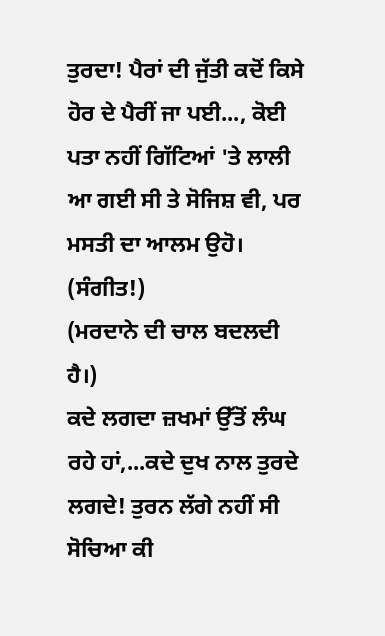ਤੁਰਦਾ! ਪੈਰਾਂ ਦੀ ਜੁੱਤੀ ਕਦੋਂ ਕਿਸੇ ਹੋਰ ਦੇ ਪੈਰੀਂ ਜਾ ਪਈ..., ਕੋਈ
ਪਤਾ ਨਹੀਂ ਗਿੱਟਿਆਂ 'ਤੇ ਲਾਲੀ ਆ ਗਈ ਸੀ ਤੇ ਸੋਜਿਸ਼ ਵੀ, ਪਰ
ਮਸਤੀ ਦਾ ਆਲਮ ਉਹੋ।
(ਸੰਗੀਤ!)
(ਮਰਦਾਨੇ ਦੀ ਚਾਲ ਬਦਲਦੀ ਹੈ।)
ਕਦੇ ਲਗਦਾ ਜ਼ਖਮਾਂ ਉੱਤੋਂ ਲੰਘ ਰਹੇ ਹਾਂ,...ਕਦੇ ਦੁਖ ਨਾਲ ਤੁਰਦੇ
ਲਗਦੇ! ਤੁਰਨ ਲੱਗੇ ਨਹੀਂ ਸੀ ਸੋਚਿਆ ਕੀ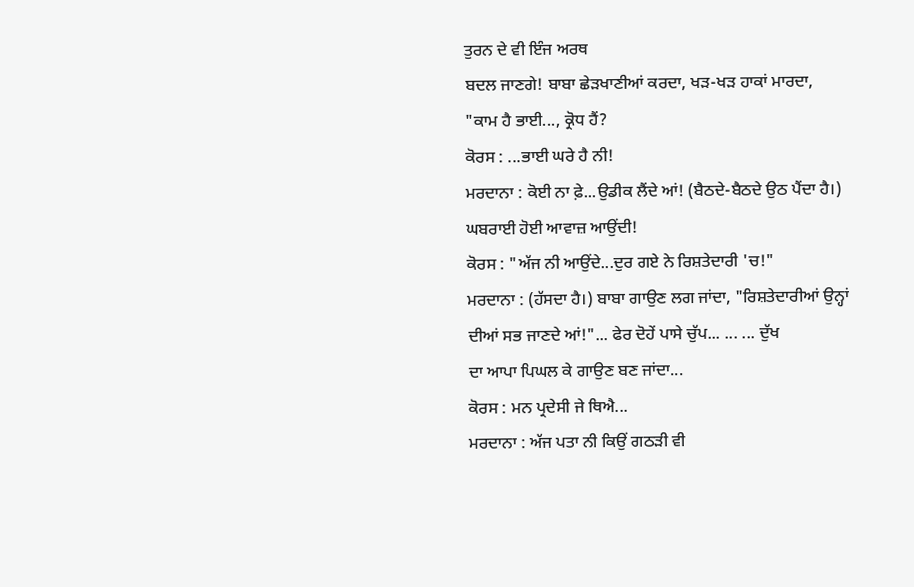ਤੁਰਨ ਦੇ ਵੀ ਇੰਜ ਅਰਥ
ਬਦਲ ਜਾਣਗੇ! ਬਾਬਾ ਛੇੜਖਾਣੀਆਂ ਕਰਦਾ, ਖੜ-ਖੜ ਹਾਕਾਂ ਮਾਰਦਾ,
"ਕਾਮ ਹੈ ਭਾਈ..., ਕ੍ਰੋਧ ਹੈਂ?
ਕੋਰਸ : ...ਭਾਈ ਘਰੇ ਹੈ ਨੀ!
ਮਰਦਾਨਾ : ਕੋਈ ਨਾ ਫ਼ੇ...ਉਡੀਕ ਲੈਂਦੇ ਆਂ! (ਬੈਠਦੇ-ਬੈਠਦੇ ਉਠ ਪੈਂਦਾ ਹੈ।)
ਘਬਰਾਈ ਹੋਈ ਆਵਾਜ਼ ਆਉਂਦੀ!
ਕੋਰਸ : "ਅੱਜ ਨੀ ਆਉਂਦੇ...ਦੁਰ ਗਏ ਨੇ ਰਿਸ਼ਤੇਦਾਰੀ 'ਚ!"
ਮਰਦਾਨਾ : (ਹੱਸਦਾ ਹੈ।) ਬਾਬਾ ਗਾਉਣ ਲਗ ਜਾਂਦਾ, "ਰਿਸ਼ਤੇਦਾਰੀਆਂ ਉਨ੍ਹਾਂ
ਦੀਆਂ ਸਭ ਜਾਣਦੇ ਆਂ!"... ਫੇਰ ਦੋਹੇਂ ਪਾਸੇ ਚੁੱਪ... ... ... ਦੁੱਖ
ਦਾ ਆਪਾ ਪਿਘਲ ਕੇ ਗਾਉਣ ਬਣ ਜਾਂਦਾ...
ਕੋਰਸ : ਮਨ ਪ੍ਰਦੇਸੀ ਜੇ ਥਿਐ...
ਮਰਦਾਨਾ : ਅੱਜ ਪਤਾ ਨੀ ਕਿਉਂ ਗਠੜੀ ਵੀ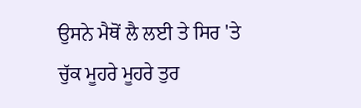ਉਸਨੇ ਮੈਥੋਂ ਲੈ ਲਈ ਤੇ ਸਿਰ 'ਤੇ
ਚੁੱਕ ਮੂਹਰੇ ਮੂਹਰੇ ਤੁਰ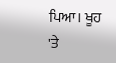ਪਿਆ। ਖੂਹ 'ਤੇ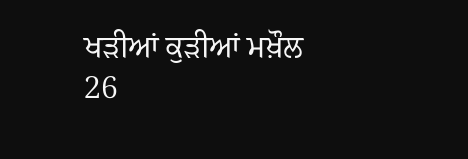ਖੜੀਆਂ ਕੁੜੀਆਂ ਮਖ਼ੌਲ
26